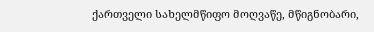ქართველი სახელმწიფო მოღვაწე, მწიგნობარი,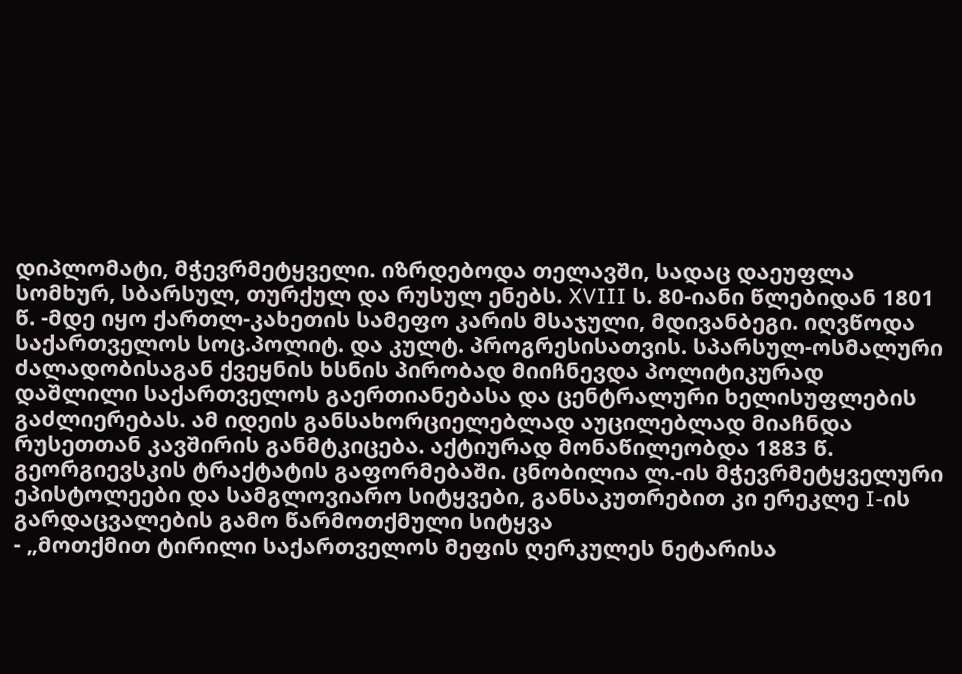დიპლომატი, მჭევრმეტყველი. იზრდებოდა თელავში, სადაც დაეუფლა სომხურ, სბარსულ, თურქულ და რუსულ ენებს. XVIII ს. 80-იანი წლებიდან 1801 წ. -მდე იყო ქართლ-კახეთის სამეფო კარის მსაჯული, მდივანბეგი. იღვწოდა საქართველოს სოც.პოლიტ. და კულტ. პროგრესისათვის. სპარსულ-ოსმალური ძალადობისაგან ქვეყნის ხსნის პირობად მიიჩნევდა პოლიტიკურად დაშლილი საქართველოს გაერთიანებასა და ცენტრალური ხელისუფლების გაძლიერებას. ამ იდეის განსახორციელებლად აუცილებლად მიაჩნდა რუსეთთან კავშირის განმტკიცება. აქტიურად მონაწილეობდა 1883 წ. გეორგიევსკის ტრაქტატის გაფორმებაში. ცნობილია ლ.-ის მჭევრმეტყველური ეპისტოლეები და სამგლოვიარო სიტყვები, განსაკუთრებით კი ერეკლე I-ის გარდაცვალების გამო წარმოთქმული სიტყვა
- „მოთქმით ტირილი საქართველოს მეფის ღერკულეს ნეტარისა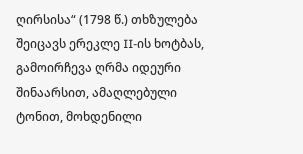ღირსისა“ (1798 წ.) თხზულება შეიცავს ერეკლე II-ის ხოტბას, გამოირჩევა ღრმა იდეური შინაარსით, ამაღლებული ტონით, მოხდენილი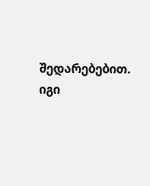შედარებებით. იგი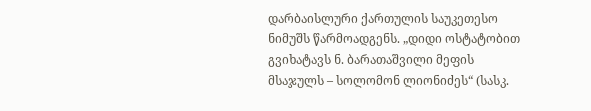დარბაისლური ქართულის საუკეთესო ნიმუშს წარმოადგენს. „დიდი ოსტატობით გვიხატავს ნ. ბარათაშვილი მეფის მსაჯულს – სოლომონ ლიონიძეს“ (სასკ.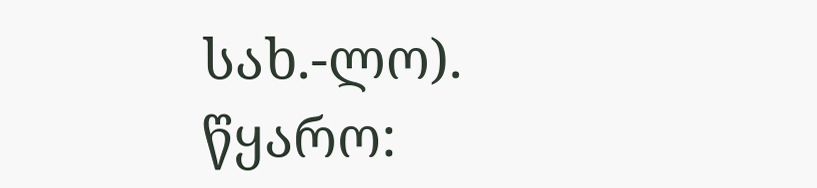სახ.-ლო).
წყარო: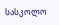სასკოლო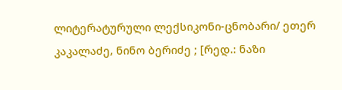ლიტერატურული ლექსიკონი-ცნობარი/ ეთერ კაკალაძე, ნინო ბერიძე ; [რედ.: ნაზი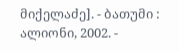მიქელაძე]. - ბათუმი : ალიონი, 2002. -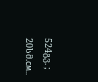524გვ. ; 20სმ.см..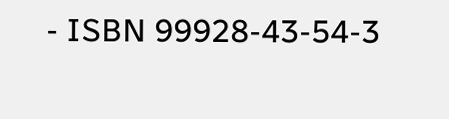- ISBN 99928-43-54-3